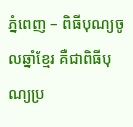ភ្នំពេញ – ពិធីបុណ្យចូលឆ្នាំខ្មែរ គឺជាពិធីបុណ្យប្រ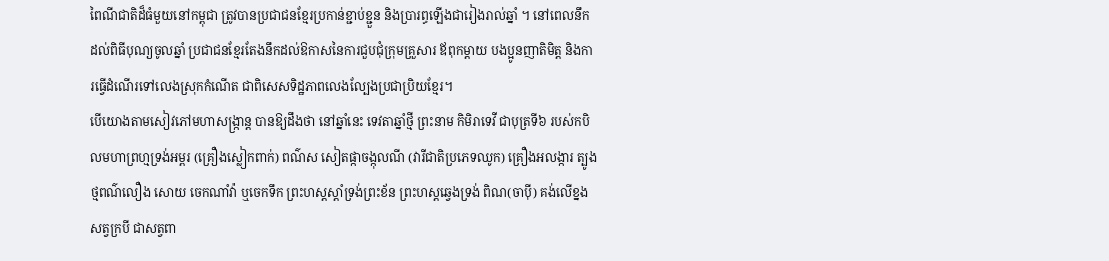ពៃណីជាតិដ៏ធំមួយនៅកម្ពុជា ត្រូវបានប្រជាជនខ្មែរប្រកាន់ខ្ជាប់ខ្ជួន និងប្រារព្ធឡើងជារៀងរាល់ឆ្នាំ ។ នៅពេលនឹកដល់ពិធីបុណ្យចូលឆ្នាំ ប្រជាជនខ្មែរតែងនឹកដល់ឱកាសនៃការជួបជុំក្រុមគ្រួសារ ឪពុកម្ដាយ បងប្អូនញាតិមិត្ត និងការធ្វើដំណើរទៅលេងស្រុកកំណើត ជាពិសេសទិដ្ឋភាពលេងល្បែងប្រជាប្រិយខ្មែរ។
បើយោងតាមសៀវភៅមហាសង្រ្កាន្ត បានឱ្យដឹងថា នៅឆ្នាំនេះ ទេវតាឆ្នាំថ្មី ព្រះនាម កិមិរាទេវី ជាបុត្រទី៦ របស់កបិលមហាព្រហ្មទ្រង់អម្ពរ (គ្រឿងស្លៀកពាក់) ពណ៌ស សៀតផ្កាចង្កុលណី (វារីជាតិប្រភេទឈូក) គ្រឿងអលង្ការ ត្បូងថ្មពណ៌លឿង សោយ ចេកណាំវ៉ា ឬចេកទឹក ព្រះហស្តស្ដាំទ្រង់ព្រះខ័ន ព្រះហស្តឆ្វេងទ្រង់ ពិណ(ចាប៉ី) គង់លើខ្នងសត្វក្របី ជាសត្វពា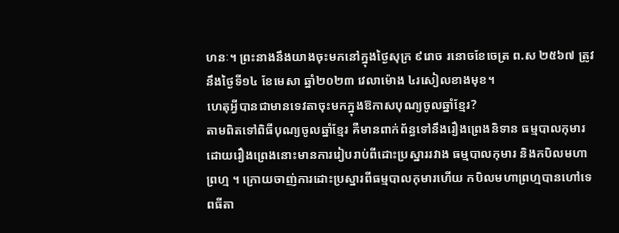ហនៈ។ ព្រះនាងនឹងយាងចុះមកនៅក្នុងថ្ងៃសុក្រ ៩រោច រនោចខែចេត្រ ព.ស ២៥៦៧ ត្រូវនឹងថ្ងៃទី១៤ ខែមេសា ឆ្នាំ២០២៣ វេលាម៉ោង ៤រសៀលខាងមុខ។
ហេតុអ្វីបានជាមានទេវតាចុះមកក្នុងឱកាសបុណ្យចូលឆ្នាំខ្មែរ?
តាមពិតទៅពិធីបុណ្យចូលឆ្នាំខ្មែរ គឺមានពាក់ព័ន្ធទៅនឹងរឿងព្រេងនិទាន ធម្មបាលកុមារ ដោយរឿងព្រេងនោះមានការរៀបរាប់ពីដោះប្រស្នាររវាង ធម្មបាលកុមារ និងកបិលមហាព្រហ្ម ។ ក្រោយចាញ់ការដោះប្រស្នារពីធម្មបាលកុមារហើយ កបិលមហាព្រហ្មបានហៅទេពធីតា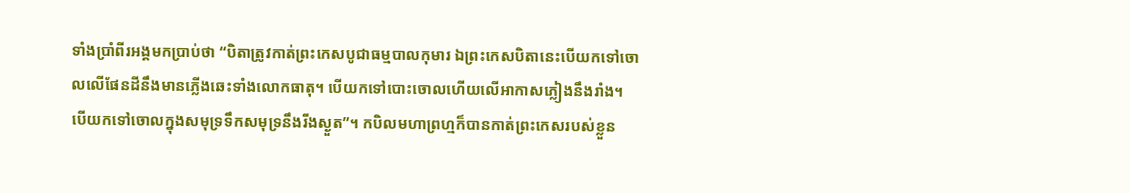ទាំងប្រាំពីរអង្គមកប្រាប់ថា “បិតាត្រូវកាត់ព្រះកេសបូជាធម្មបាលកុមារ ឯព្រះកេសបិតានេះបើយកទៅចោលលើផែនដីនឹងមានភ្លើងឆេះទាំងលោកធាតុ។ បើយកទៅបោះចោលហើយលើអាកាសភ្លៀងនឹងរាំង។ បើយកទៅចោលក្នុងសមុទ្រទឹកសមុទ្រនឹងរីងស្ងួត”។ កបិលមហាព្រហ្មក៏បានកាត់ព្រះកេសរបស់ខ្លួន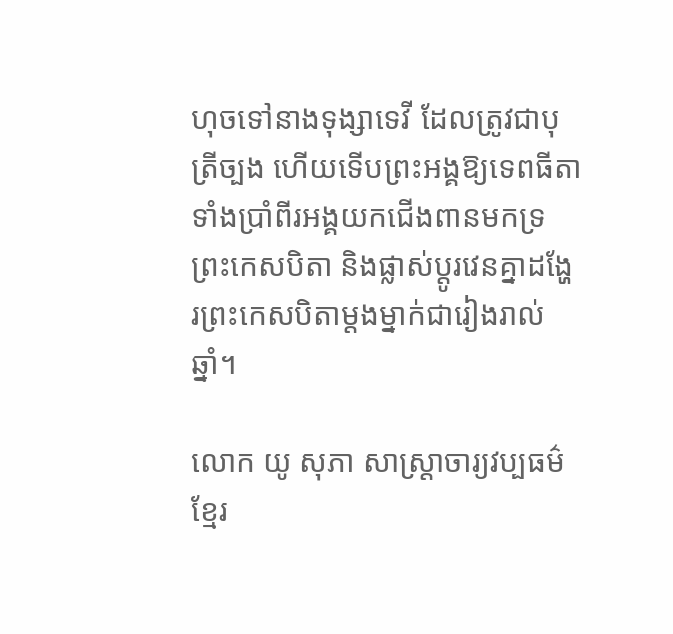ហុចទៅនាងទុង្សាទេវី ដែលត្រូវជាបុត្រីច្បង ហើយទើបព្រះអង្គឱ្យទេពធីតាទាំងប្រាំពីរអង្គយកជើងពានមកទ្រព្រះកេសបិតា និងផ្លាស់ប្តូរវេនគ្នាដង្ហែរព្រះកេសបិតាម្តងម្នាក់ជារៀងរាល់ឆ្នាំ។

លោក យូ សុភា សាស្រ្ដាចារ្យវប្បធម៌ខ្មែរ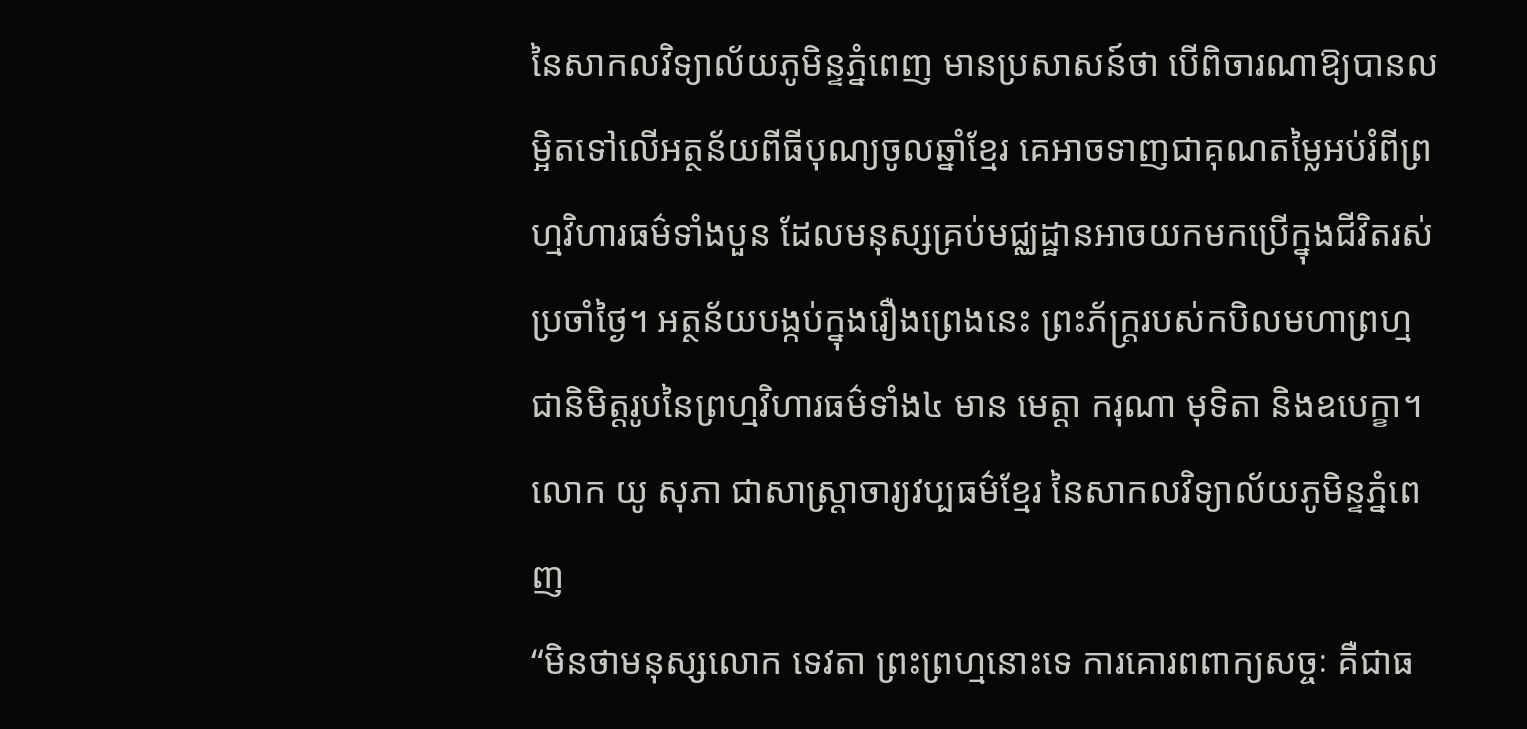នៃសាកលវិទ្យាល័យភូមិន្ទភ្នំពេញ មានប្រសាសន៍ថា បើពិចារណាឱ្យបានលម្អិតទៅលើអត្ថន័យពីធីបុណ្យចូលឆ្នាំខ្មែរ គេអាចទាញជាគុណតម្លៃអប់រំពីព្រហ្មវិហារធម៌ទាំងបួន ដែលមនុស្សគ្រប់មជ្ឈដ្ឋានអាចយកមកប្រើក្នុងជីវិតរស់ប្រចាំថ្ងៃ។ អត្ថន័យបង្កប់ក្នុងរឿងព្រេងនេះ ព្រះភ័ក្រ្តរបស់កបិលមហាព្រហ្ម ជានិមិត្តរូបនៃព្រហ្មវិហារធម៌ទាំង៤ មាន មេត្តា ករុណា មុទិតា និងឧបេក្ខា។
លោក យូ សុភា ជាសាស្រ្ដាចារ្យវប្បធម៌ខ្មែរ នៃសាកលវិទ្យាល័យភូមិន្ទភ្នំពេញ
“មិនថាមនុស្សលោក ទេវតា ព្រះព្រហ្មនោះទេ ការគោរពពាក្យសច្ចៈ គឺជាធ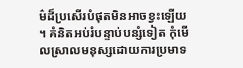ម៌ដ៏ប្រសើរបំផុតមិនអាចខ្វះឡើយ ។ គំនិតអប់រំបន្ទាប់បន្សំទៀត កុំមើលស្រាលមនុស្សដោយការប្រមាទ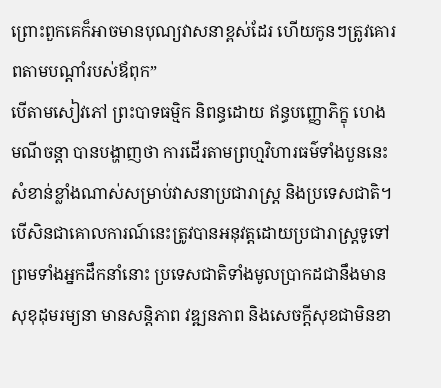ព្រោះពួកគេក៏អាចមានបុណ្យវាសនាខ្ពស់ដែរ ហើយកូនៗត្រូវគោរពតាមបណ្តាំរបស់ឪពុក”
បើតាមសៀវភៅ ព្រះបាទធម្មិក និពន្ធដោយ ឥន្ធបញ្ញោភិក្ខុ ហេង មណីចន្ដា បានបង្ហាញថា ការដើរតាមព្រហ្មវិហារធម៌ទាំងបួននេះ សំខាន់ខ្លាំងណាស់សម្រាប់វាសនាប្រជារាស្រ្ដ និងប្រទេសជាតិ។ បើសិនជាគោលការណ៍នេះត្រូវបានអនុវត្តដោយប្រជារាស្រ្ដទូទៅ ព្រមទាំងអ្នកដឹកនាំនោះ ប្រទេសជាតិទាំងមូលប្រាកដជានឹងមានសុខុដុមរម្យនា មានសន្តិភាព វឌ្ឍនភាព និងសេចក្ដីសុខជាមិនខា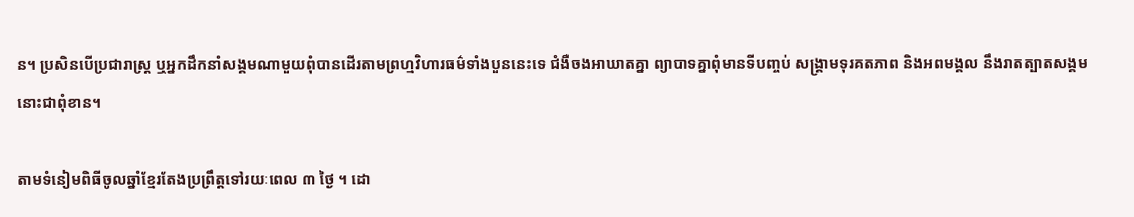ន។ ប្រសិនបើប្រជារាស្រ្ដ ឬអ្នកដឹកនាំសង្គមណាមួយពុំបានដើរតាមព្រហ្មវិហារធម៌ទាំងបួននេះទេ ជំងឺចងអាឃាតគ្នា ព្យាបាទគ្នាពុំមានទីបញ្ចប់ សង្រ្គាមទុរគតភាព និងអពមង្គល នឹងរាតត្បាតសង្គមនោះជាពុំខាន។

តាមទំនៀមពិធីចូលឆ្នាំខ្មែរតែងប្រព្រឹត្តទៅរយៈពេល ៣ ថ្ងៃ ។ ដោ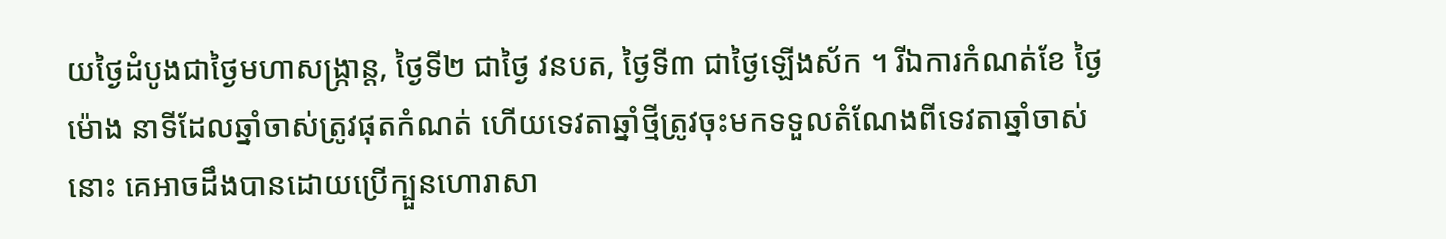យថ្ងៃដំបូងជាថ្ងៃមហាសង្ក្រាន្ត, ថ្ងៃទី២ ជាថ្ងៃ វនបត, ថ្ងៃទី៣ ជាថ្ងៃឡើងស័ក ។ រីឯការកំណត់ខែ ថ្ងៃ ម៉ោង នាទីដែលឆ្នាំចាស់ត្រូវផុតកំណត់ ហើយទេវតាឆ្នាំថ្មីត្រូវចុះមកទទួលតំណែងពីទេវតាឆ្នាំចាស់នោះ គេអាចដឹងបានដោយប្រើក្បួនហោរាសា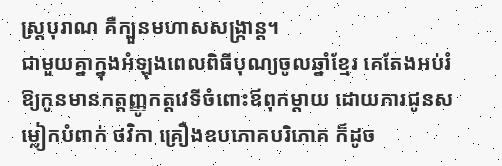ស្ត្របុរាណ គឺក្បួនមហាសសង្ក្រាន្ត។
ជាមួយគ្នាក្នុងអំឡុងពេលពិធីបុណ្យចូលឆ្នាំខ្មែរ គេតែងអប់រំឱ្យកូនមានកត្តញ្ញូកត្តវេទីចំពោះឪពុកម្ដាយ ដោយការជូនសម្លៀកបំពាក់ ថវិកា គ្រឿងឧបភោគបរិភោគ ក៏ដូច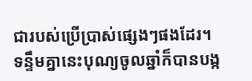ជារបស់ប្រើប្រាស់ផ្សេងៗផងដែរ។ ទន្ទឹមគ្នានេះបុណ្យចូលឆ្នាំក៏បានបង្ក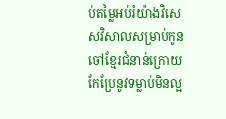ប់តម្លៃអប់រំយ៉ាងវិសេសវិសាលសម្រាប់កូនចៅខ្មែរជំនាន់ក្រោយ កែប្រែនូវទម្លាប់មិនល្អ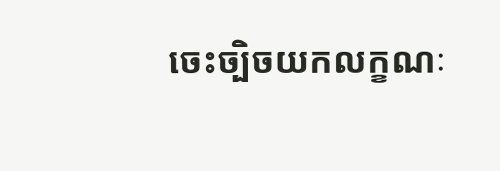ចេះច្បិចយកលក្ខណៈ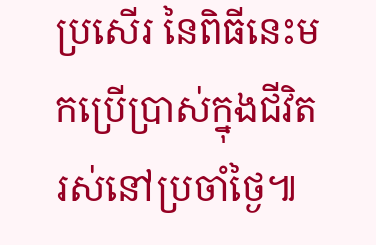ប្រសើរ នៃពិធីនេះមកប្រើប្រាស់ក្នុងជីវិតរស់នៅប្រចាំថ្ងៃ៕